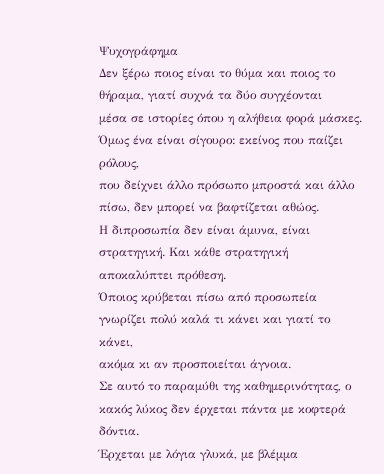Ψυχογράφημα
Δεν ξέρω ποιος είναι το θύμα και ποιος το θήραμα, γιατί συχνά τα δύο συγχέονται
μέσα σε ιστορίες όπου η αλήθεια φορά μάσκες. Όμως ένα είναι σίγουρο: εκείνος που παίζει ρόλους,
που δείχνει άλλο πρόσωπο μπροστά και άλλο πίσω, δεν μπορεί να βαφτίζεται αθώος.
Η διπροσωπία δεν είναι άμυνα, είναι στρατηγική. Και κάθε στρατηγική αποκαλύπτει πρόθεση.
Όποιος κρύβεται πίσω από προσωπεία γνωρίζει πολύ καλά τι κάνει και γιατί το κάνει,
ακόμα κι αν προσποιείται άγνοια.
Σε αυτό το παραμύθι της καθημερινότητας, ο κακός λύκος δεν έρχεται πάντα με κοφτερά δόντια.
Έρχεται με λόγια γλυκά, με βλέμμα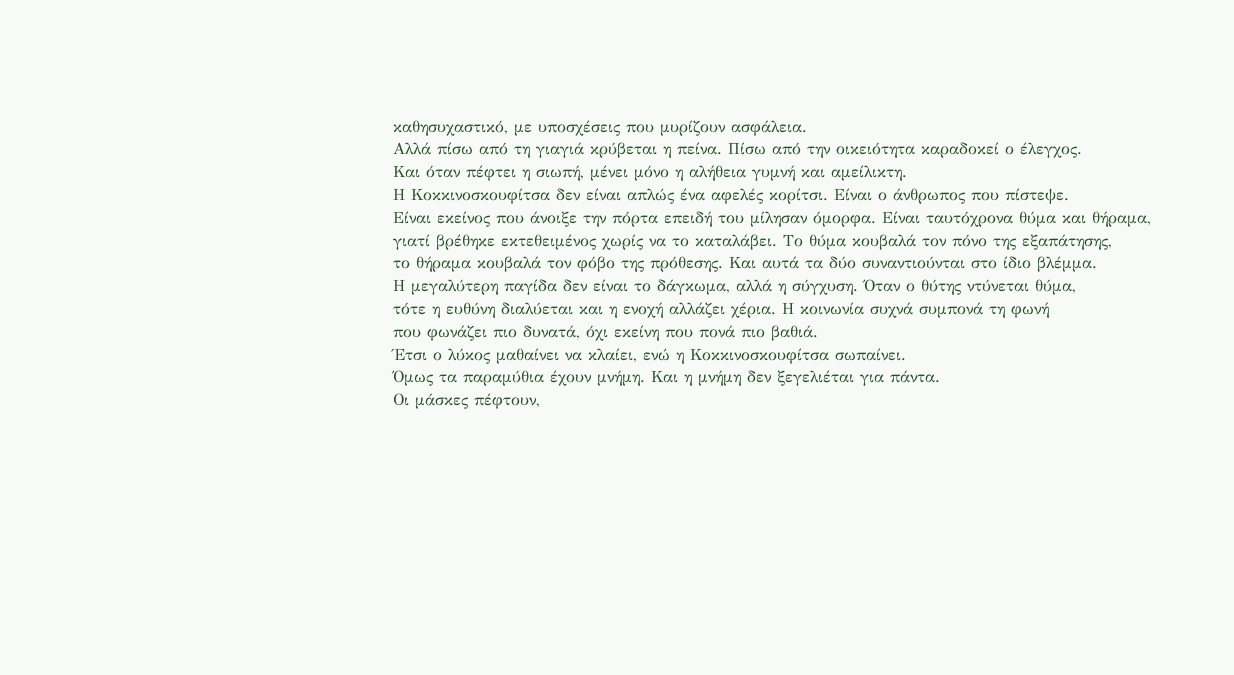καθησυχαστικό, με υποσχέσεις που μυρίζουν ασφάλεια.
Αλλά πίσω από τη γιαγιά κρύβεται η πείνα. Πίσω από την οικειότητα καραδοκεί ο έλεγχος.
Και όταν πέφτει η σιωπή, μένει μόνο η αλήθεια γυμνή και αμείλικτη.
Η Κοκκινοσκουφίτσα δεν είναι απλώς ένα αφελές κορίτσι. Είναι ο άνθρωπος που πίστεψε.
Είναι εκείνος που άνοιξε την πόρτα επειδή του μίλησαν όμορφα. Είναι ταυτόχρονα θύμα και θήραμα,
γιατί βρέθηκε εκτεθειμένος χωρίς να το καταλάβει. Το θύμα κουβαλά τον πόνο της εξαπάτησης,
το θήραμα κουβαλά τον φόβο της πρόθεσης. Και αυτά τα δύο συναντιούνται στο ίδιο βλέμμα.
Η μεγαλύτερη παγίδα δεν είναι το δάγκωμα, αλλά η σύγχυση. Όταν ο θύτης ντύνεται θύμα,
τότε η ευθύνη διαλύεται και η ενοχή αλλάζει χέρια. Η κοινωνία συχνά συμπονά τη φωνή
που φωνάζει πιο δυνατά, όχι εκείνη που πονά πιο βαθιά.
Έτσι ο λύκος μαθαίνει να κλαίει, ενώ η Κοκκινοσκουφίτσα σωπαίνει.
Όμως τα παραμύθια έχουν μνήμη. Και η μνήμη δεν ξεγελιέται για πάντα.
Οι μάσκες πέφτουν,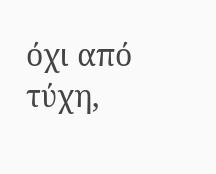όχι από τύχη,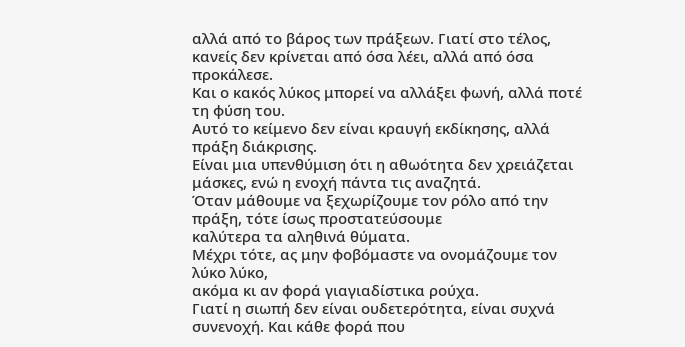αλλά από το βάρος των πράξεων. Γιατί στο τέλος,
κανείς δεν κρίνεται από όσα λέει, αλλά από όσα προκάλεσε.
Και ο κακός λύκος μπορεί να αλλάξει φωνή, αλλά ποτέ τη φύση του.
Αυτό το κείμενο δεν είναι κραυγή εκδίκησης, αλλά πράξη διάκρισης.
Είναι μια υπενθύμιση ότι η αθωότητα δεν χρειάζεται μάσκες, ενώ η ενοχή πάντα τις αναζητά.
Όταν μάθουμε να ξεχωρίζουμε τον ρόλο από την πράξη, τότε ίσως προστατεύσουμε
καλύτερα τα αληθινά θύματα.
Μέχρι τότε, ας μην φοβόμαστε να ονομάζουμε τον λύκο λύκο,
ακόμα κι αν φορά γιαγιαδίστικα ρούχα.
Γιατί η σιωπή δεν είναι ουδετερότητα, είναι συχνά συνενοχή. Και κάθε φορά που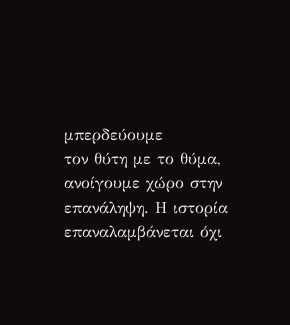μπερδεύουμε
τον θύτη με το θύμα, ανοίγουμε χώρο στην επανάληψη. Η ιστορία επαναλαμβάνεται όχι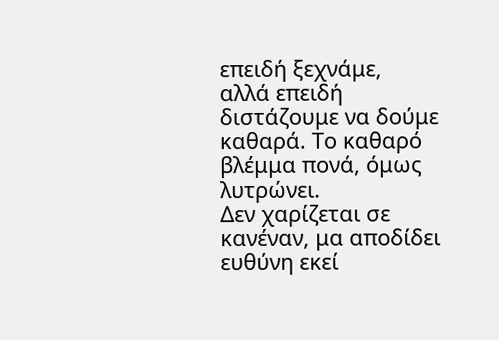επειδή ξεχνάμε,
αλλά επειδή διστάζουμε να δούμε καθαρά. Το καθαρό βλέμμα πονά, όμως λυτρώνει.
Δεν χαρίζεται σε κανέναν, μα αποδίδει ευθύνη εκεί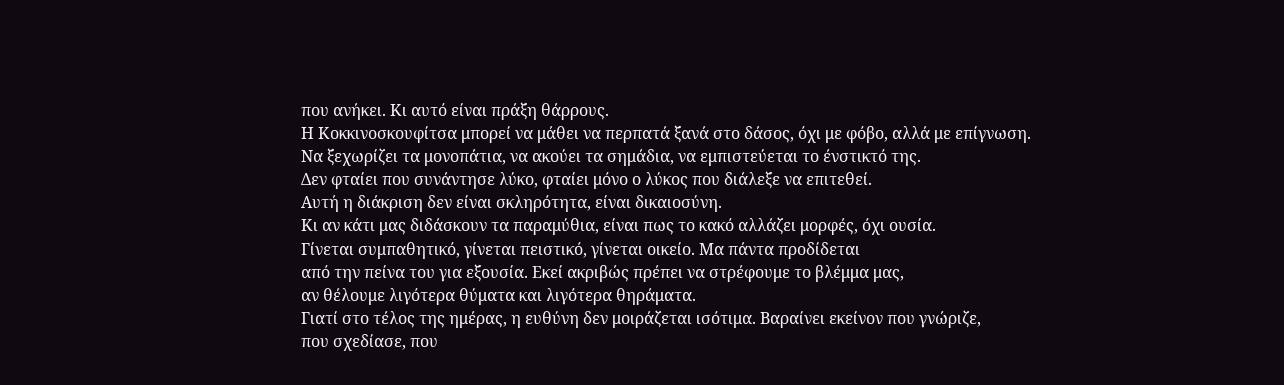που ανήκει. Κι αυτό είναι πράξη θάρρους.
Η Κοκκινοσκουφίτσα μπορεί να μάθει να περπατά ξανά στο δάσος, όχι με φόβο, αλλά με επίγνωση.
Να ξεχωρίζει τα μονοπάτια, να ακούει τα σημάδια, να εμπιστεύεται το ένστικτό της.
Δεν φταίει που συνάντησε λύκο, φταίει μόνο ο λύκος που διάλεξε να επιτεθεί.
Αυτή η διάκριση δεν είναι σκληρότητα, είναι δικαιοσύνη.
Κι αν κάτι μας διδάσκουν τα παραμύθια, είναι πως το κακό αλλάζει μορφές, όχι ουσία.
Γίνεται συμπαθητικό, γίνεται πειστικό, γίνεται οικείο. Μα πάντα προδίδεται
από την πείνα του για εξουσία. Εκεί ακριβώς πρέπει να στρέφουμε το βλέμμα μας,
αν θέλουμε λιγότερα θύματα και λιγότερα θηράματα.
Γιατί στο τέλος της ημέρας, η ευθύνη δεν μοιράζεται ισότιμα. Βαραίνει εκείνον που γνώριζε,
που σχεδίασε, που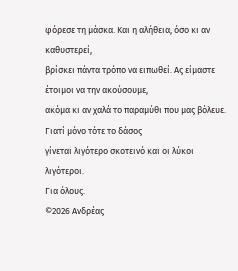φόρεσε τη μάσκα. Και η αλήθεια, όσο κι αν καθυστερεί,
βρίσκει πάντα τρόπο να ειπωθεί. Ας είμαστε έτοιμοι να την ακούσουμε,
ακόμα κι αν χαλά το παραμύθι που μας βόλευε. Γιατί μόνο τότε το δάσος
γίνεται λιγότερο σκοτεινό και οι λύκοι λιγότεροι.
Για όλους.
©2026 Ανδρέας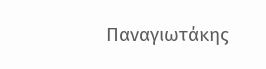Παναγιωτάκης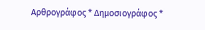Αρθρογράφος * Δημοσιογράφος *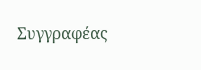Συγγραφέας